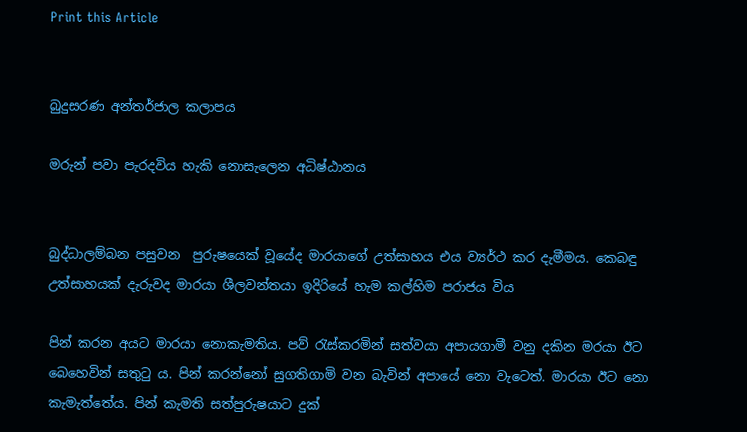Print this Article


බුදුසරණ අන්තර්ජාල කලාපය

මරුන් පවා පැරදවිය හැකි නොසැලෙන අධිෂ්ඨානය


බුද්ධාලම්බන පසුවන  පුරුෂයෙක් වූයේද මාරයාගේ උත්සාහය එය ව්‍යර්ථ කර දැමීමය. කෙබඳු උත්සාහයක් දැරුවද මාරයා ශීලවන්තයා ඉදිරියේ හැම කල්හිම පරාජය විය

පින් කරන අයට මාරයා නොකැමතිය. පව් රැස්කරමින් සත්වයා අපායගාමී වනු දකින මරයා ඊට බෙහෙවින් සතුටු ය. පින් කරන්නෝ සුගතිගාමි වන බැවින් අපායේ නො වැටෙත්. මාරයා ඊට නො කැමැත්තේය. පින් කැමති සත්පුරුෂයාට දුක්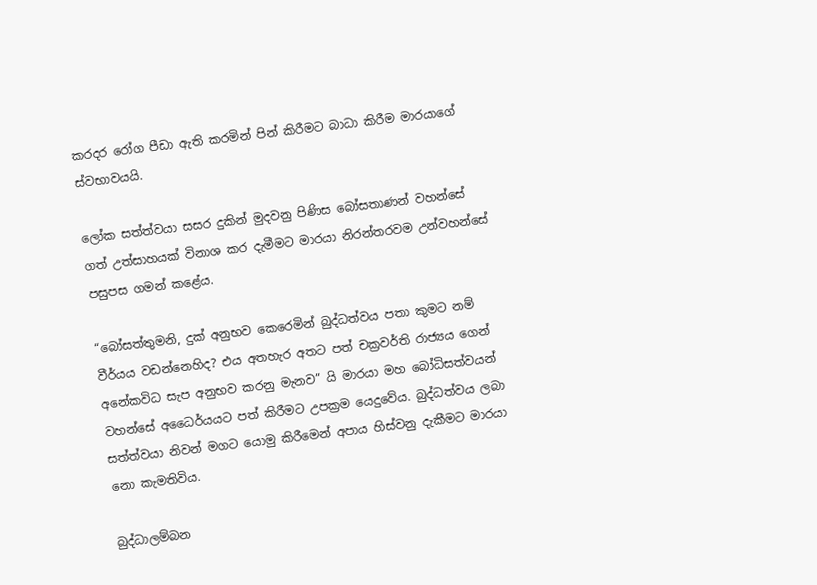කරදර රෝග පීඩා ඇති කරමින් පින් කිරීමට බාධා කිරීම මාරයාගේ ස්වභාවයයි.

ලෝක සත්ත්වයා සසර දුකින් මුදවනු පිණිස බෝසතාණන් වහන්සේ ගත් උත්සාහයක් විනාශ කර දැමීමට මාරයා නිරන්තරවම උන්වහන්සේ පසුපස ගමන් කළේය.

“බෝසත්තුමනි, දුක් අනුභව කෙරෙමින් බුද්ධත්වය පතා කුමට නම් වීර්යය වඩන්නෙහිද? එය අතහැර අතට පත් චක්‍රවර්ති රාජ්‍යය ගෙන් අනේකවිධ සැප අනුභව කරනු මැනව” යි මාරයා මහ බෝධිසත්වයන් වහන්සේ අධෛර්යයට පත් කිරීමට උපක්‍රම යෙදුවේය. බුද්ධත්වය ලබා සත්ත්වයා නිවන් මගට යොමු කිරීමෙන් අපාය හිස්වනු දැකීමට මාරයා නො කැමතිවිය.

බුද්ධාලම්බන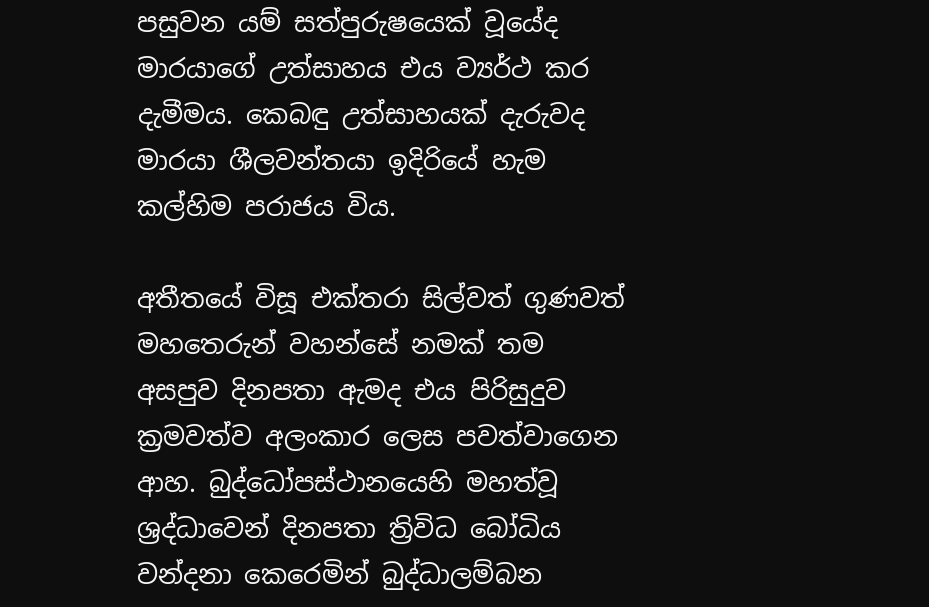පසුවන යම් සත්පුරුෂයෙක් වූයේද මාරයාගේ උත්සාහය එය ව්‍යර්ථ කර දැමීමය. කෙබඳු උත්සාහයක් දැරුවද මාරයා ශීලවන්තයා ඉදිරියේ හැම කල්හිම පරාජය විය.

අතීතයේ විසූ එක්තරා සිල්වත් ගුණවත් මහතෙරුන් වහන්සේ නමක් තම අසපුව දිනපතා ඇමද එය පිරිසුදුව ක්‍රමවත්ව අලංකාර ලෙස පවත්වාගෙන ආහ. බුද්ධෝපස්ථානයෙහි මහත්වූ ශ්‍රද්ධාවෙන් දිනපතා ත්‍රිවිධ බෝධිය වන්දනා කෙරෙමින් බුද්ධාලම්බන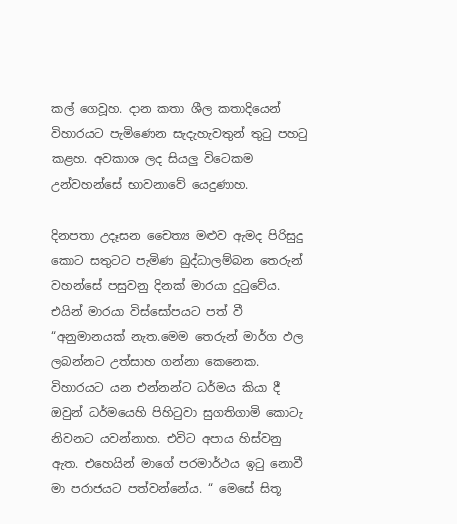කල් ගෙවූහ. දාන කතා ශීල කතාදියෙන් විහාරයට පැමිණෙන සැදැහැවතුන් තුටු පහටු කළහ. අවකාශ ලද සියලු විටෙකම උන්වහන්සේ භාවනාවේ යෙදුණාහ.

දිනපතා උදෑසන චෛත්‍ය මළුව ඇමද පිරිසුදු කොට සතුටට පැමිණ බුද්ධාලම්බන තෙරුන් වහන්සේ පසුවනු දිනක් මාරයා දුටුවේය. එයින් මාරයා විස්සෝපයට පත් වී “අනුමානයක් නැත.මෙම තෙරුන් මාර්ග ඵල ලබන්නට උත්සාහ ගන්නා කෙනෙක. විහාරයට යන එන්නන්ට ධර්මය කියා දී ඔවුන් ධර්මයෙහි පිහිටුවා සුගතිගාමි කොටැ නිවනට යවන්නාහ. එවිට අපාය හිස්වනු ඇත. එහෙයින් මාගේ පරමාර්ථය ඉටු නොවී මා පරාජයට පත්වන්නේය. “ මෙසේ සිතූ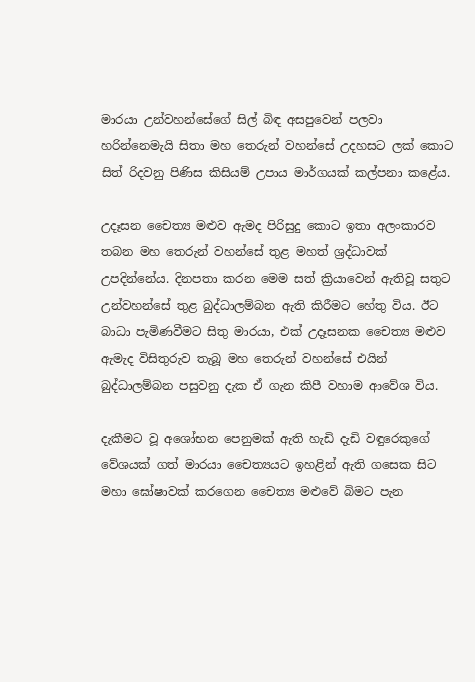මාරයා උන්වහන්සේගේ සිල් බිඳ අසපුවෙන් පලවා හරින්නෙමැයි සිතා මහ තෙරුන් වහන්සේ උදහසට ලක් කොට සිත් රිදවනු පිණිස කිසියම් උපාය මාර්ගයක් කල්පනා කළේය.

උදෑසන චෛත්‍ය මළුව ඇමද පිරිසුදු කොට ඉතා අලංකාරව තබන මහ තෙරුන් වහන්සේ තුළ මහත් ශ්‍රද්ධාවක් උපදින්නේය. දිනපතා කරන මෙම සත් ක්‍රියාවෙන් ඇතිවූ සතුට උන්වහන්සේ තුළ බුද්ධාලම්බන ඇති කිරීමට හේතු විය. ඊට බාධා පැමිණවීමට සිතු මාරයා, එක් උදෑසනක චෛත්‍ය මළුව ඇමැද විසිතුරුව තැබූ මහ තෙරුන් වහන්සේ එයින් බුද්ධාලම්බන පසුවනු දැක ඒ ගැන කිපී වහාම ආවේශ විය.

දැකීමට වූ අශෝභන පෙනුමක් ඇති හැඩි දැඩි වඳුරෙකුගේ වේශයක් ගත් මාරයා චෛත්‍යයට ඉහළින් ඇති ගසෙක සිට මහා ඝෝෂාවක් කරගෙන චෛත්‍ය මළුවේ බිමට පැන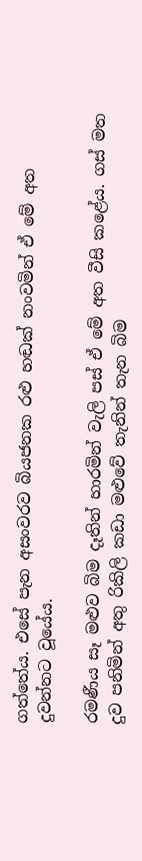ගත්තේය. එසේ පැන අසංවරව බියජනක රළු හඬක් නංවමින් ඒ මේ අත දුවන්නට වූයේය.

රමණීය සෑ මළුව බිම දෑතින් හාරමින් වැලි පස් ඒ මේ අත වීසි කළේය. ගස් මත දුව පනිමින් අතු රිකිලි කඩා මළුවේ තැනින් තැන බිම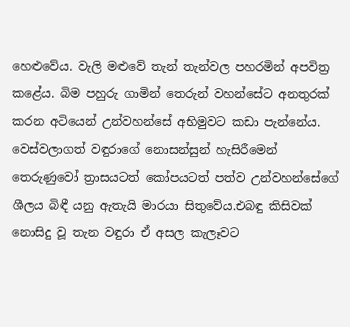හෙළුවේය. වැලි මළුවේ තැන් තැන්වල පහරමින් අපවිත්‍ර කළේය. බිම පහුරු ගාමින් තෙරුන් වහන්සේට අනතුරක් කරන අටියෙන් උන්වහන්සේ අභිමුවට කඩා පැන්නේය. වෙස්වලාගත් වඳුරාගේ නොසන්සුන් හැසිරීමෙන් තෙරුණුවෝ ත්‍රාසයටත් කෝපයටත් පත්ව උන්වහන්සේගේ ශීලය බිඳී යනු ඇතැයි මාරයා සිතුවේය.එබඳු කිසිවක් නොසිදු වූ තැන වඳුරා ඒ අසල කැලෑවට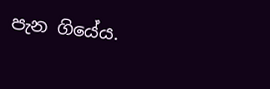පැන ගියේය.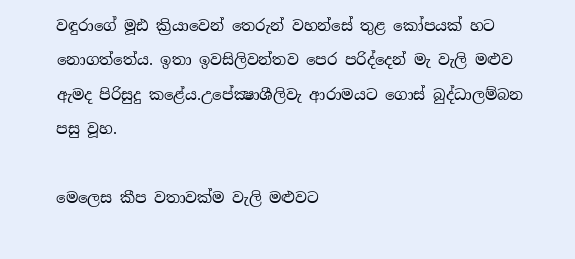වඳුරාගේ මූඪ ක්‍රියාවෙන් තෙරුන් වහන්සේ තුළ කෝපයක් හට නොගත්තේය. ඉතා ඉවසිලිවන්තව පෙර පරිද්දෙන් මැ වැලි මළුව ඇමද පිරිසුදු කළේය.උපේක්‍ෂාශීලිවැ ආරාමයට ගොස් බුද්ධාලම්බන පසු වූහ.

මෙලෙස කීප වතාවක්ම වැලි මළුවට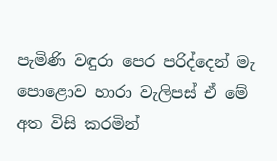පැමිණි වඳුරා පෙර පරිද්දෙන් මැ පොළොව හාරා වැලිපස් ඒ මේ අත විසි කරමින්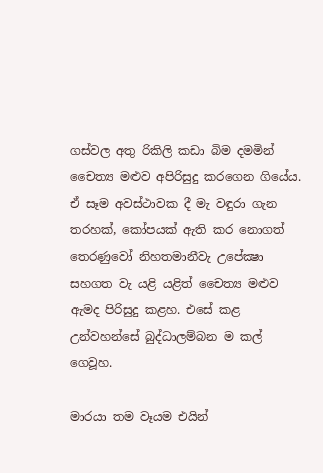ගස්වල අතු රිකිලි කඩා බිම දමමින් චෛත්‍ය මළුව අපිරිසුදු කරගෙන ගියේය. ඒ සෑම අවස්ථාවක දී මැ වඳුරා ගැන තරහක්, කෝපයක් ඇති කර නොගත් තෙරණුවෝ නිහතමානීවැ උපේක්‍ෂා සහගත වැ යළි යළිත් චෛත්‍ය මළුව ඇමද පිරිසුදු කළහ. එසේ කළ උන්වහන්සේ බුද්ධාලම්බන ම කල් ගෙවූහ.

මාරයා තම වෑයම එයින්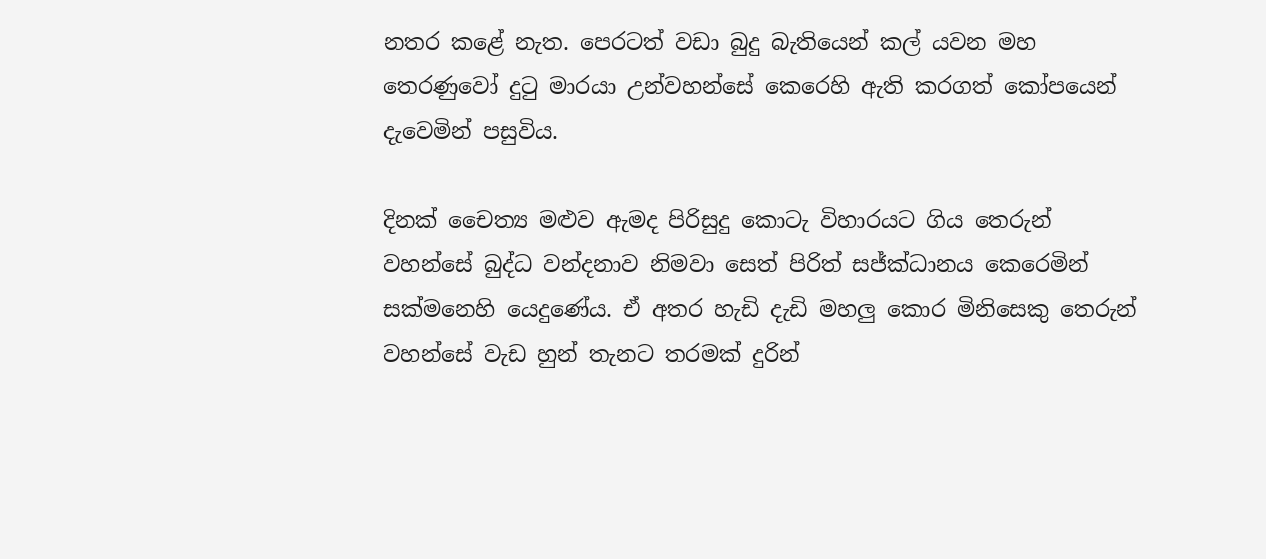නතර කළේ නැත. පෙරටත් වඩා බුදු බැතියෙන් කල් යවන මහ තෙරණුවෝ දුටු මාරයා උන්වහන්සේ කෙරෙහි ඇති කරගත් කෝපයෙන් දැවෙමින් පසුවිය.

දිනක් චෛත්‍ය මළුව ඇමද පිරිසුදු කොටැ විහාරයට ගිය තෙරුන් වහන්සේ බුද්ධ වන්දනාව නිමවා සෙත් පිරිත් සජ්ක්‍ධානය කෙරෙමින් සක්මනෙහි යෙදුණේය. ඒ අතර හැඩි දැඩි මහලු කොර මිනිසෙකු තෙරුන් වහන්සේ වැඩ හුන් තැනට තරමක් දුරින්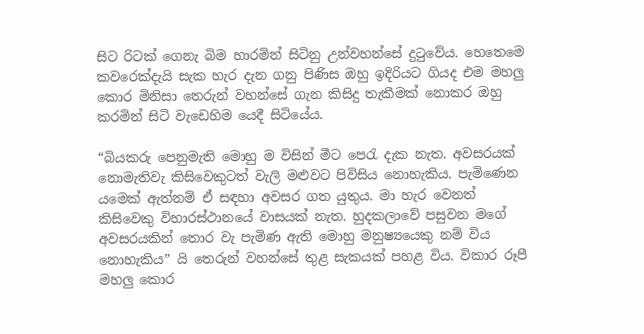සිට රිටක් ගෙනැ බිම හාරමින් සිටිනු උන්වහන්සේ දුටුවේය. හෙතෙමෙ කවරෙක්දැයි සැක හැර දැන ගනු පිණිස ඔහු ඉදිරියට ගියද එම මහලු කොර මිනිසා තෙරුන් වහන්සේ ගැන කිසිදු තැකීමක් නොකර ඔහු කරමින් සිටි වැඩෙහිම යෙදී සිටියේය.

“බියකරු පෙනුමැති මොහු ම විසින් මීට පෙරැ දැක නැත. අවසරයක් නොමැතිවැ කිසිවෙකුටත් වැලි මළුවට පිවිසිය නොහැකිය. පැමිණෙන යමෙක් ඇත්නම් ඒ සඳහා අවසර ගත යුතුය. මා හැර වෙනත් කිසිවෙකු විහාරස්ථානයේ වාසයක් නැත. හුදකලාවේ පසුවන මගේ අවසරයකින් තොර වැ පැමිණ ඇති මොහු මනුෂ්‍යයෙකු නම් විය නොහැකිය” යි තෙරුන් වහන්සේ තුළ සැකයක් පහළ විය. විකාර රූපී මහලු කොර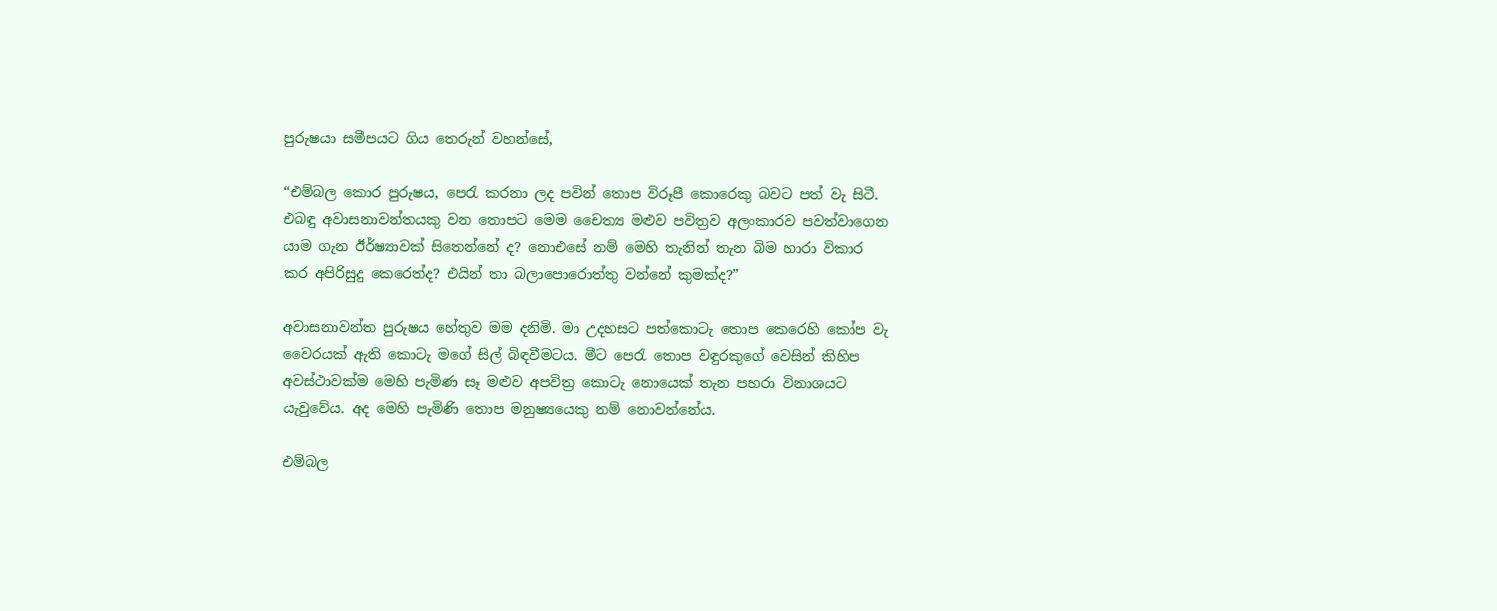පුරුෂයා සමීපයට ගිය තෙරුන් වහන්සේ,

“එම්බල කොර පුරුෂය, පෙරැ කරනා ලද පවින් තොප විරූපී කොරෙකු බවට පත් වැ සිටී. එබඳු අවාසනාවන්තයකු වන තොපට මෙම චෛත්‍ය මළුව පවිත්‍රව අලංකාරව පවත්වාගෙන යාම ගැන ඊර්ෂ්‍යාවක් සිතෙන්නේ ද? නොඑසේ නම් මෙහි තැනින් තැන බිම හාරා විකාර කර අපිරිසුදු කෙරෙත්ද? එයින් තා බලාපොරොත්තු වන්නේ කුමක්ද?”

අවාසනාවන්ත පුරුෂය හේතුව මම දනිමි. මා උදහසට පත්කොටැ තොප කෙරෙහි කෝප වැ වෛරයක් ඇති කොටැ මගේ සිල් බිඳවීමටය. මීට පෙරැ තොප වඳුරකුගේ වෙසින් කිහිප අවස්ථාවක්ම මෙහි පැමිණ සෑ මළුව අපවිත්‍ර කොටැ නොයෙක් තැන පහරා විනාශයට යැවුවේය. අද මෙහි පැමිණි තොප මනුෂ්‍යයෙකු නම් නොවන්නේය.

එම්බල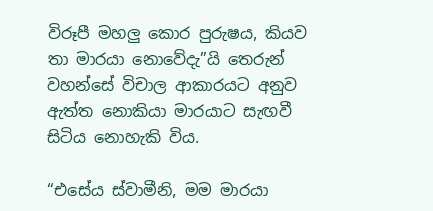විරූපී මහලු කොර පුරුෂය, කියව තා මාරයා නොවේදැ”යි තෙරුන් වහන්සේ විචාල ආකාරයට අනුව ඇත්ත නොකියා මාරයාට සැඟවී සිටිය නොහැකි විය.

“එසේය ස්වාමීනි, මම මාරයා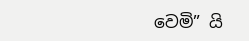වෙමි” යි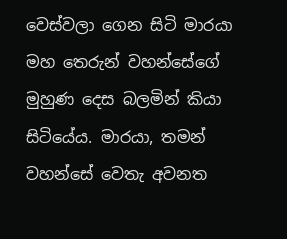වෙස්වලා ගෙන සිටි මාරයා මහ තෙරුන් වහන්සේගේ මුහුණ දෙස බලමින් කියා සිටියේය. මාරයා, තමන් වහන්සේ වෙතැ අවනත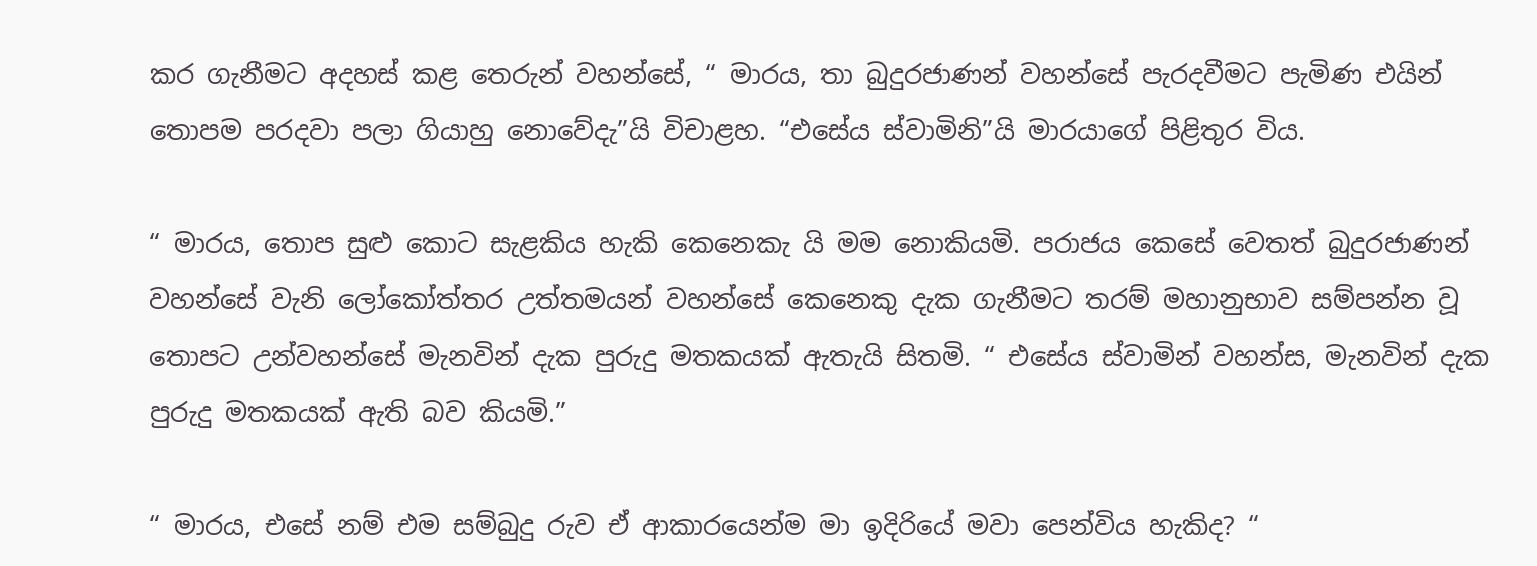කර ගැනීමට අදහස් කළ තෙරුන් වහන්සේ, “ මාරය, තා බුදුරජාණන් වහන්සේ පැරදවීමට පැමිණ එයින් තොපම පරදවා පලා ගියාහු නොවේදැ”යි විචාළහ. “එසේය ස්වාමිනි”යි මාරයාගේ පිළිතුර විය.

“ මාරය, තොප සුළු කොට සැළකිය හැකි කෙනෙකැ යි මම නොකියමි. පරාජය කෙසේ වෙතත් බුදුරජාණන් වහන්සේ වැනි ලෝකෝත්තර උත්තමයන් වහන්සේ කෙනෙකු දැක ගැනීමට තරම් මහානුභාව සම්පන්න වූ තොපට උන්වහන්සේ මැනවින් දැක පුරුදු මතකයක් ඇතැයි සිතමි. “ එසේය ස්වාමින් වහන්ස, මැනවින් දැක පුරුදු මතකයක් ඇති බව කියමි.”

“ මාරය, එසේ නම් එම සම්බුදු රුව ඒ ආකාරයෙන්ම මා ඉදිරියේ මවා පෙන්විය හැකිද? “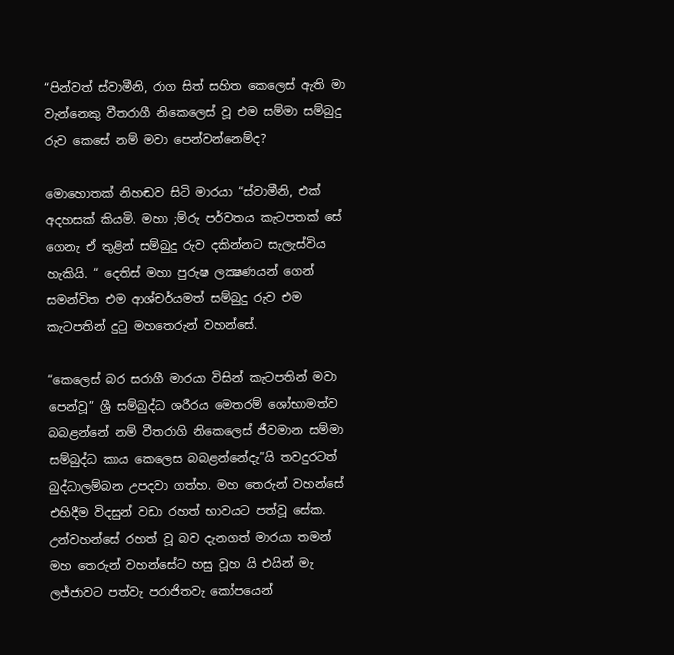“පින්වත් ස්වාමීනි, රාග සිත් සහිත කෙලෙස් ඇති මා වැන්නෙකු වීතරාගී නිකෙලෙස් වූ එම සම්මා සම්බුදු රුව කෙසේ නම් මවා පෙන්වන්නෙම්ද?

මොහොතක් නිහඬව සිටි මාරයා “ස්වාමීනි, එක් අදහසක් කියමි. මහා ;ම්රු පර්වතය කැටපතක් සේ ගෙනැ ඒ තුළින් සම්බුදු රුව දකින්නට සැලැස්විය හැකියි. “ දෙතිස් මහා පුරුෂ ලක්‍ෂණයන් ගෙන් සමන්විත එම ආශ්චර්යමත් සම්බුදු රුව එම කැටපතින් දුටු මහතෙරුන් වහන්සේ.

“කෙලෙස් බර සරාගී මාරයා විසින් කැටපතින් මවා පෙන්වූ” ශ්‍රී සම්බුද්ධ ශරීරය මෙතරම් ශෝභාමත්ව බබළන්නේ නම් වීතරාගි නිකෙලෙස් ජීවමාන සම්මා සම්බුද්ධ කාය කෙලෙස බබළන්නේදැ”යි තවදුරටත් බුද්ධාලම්බන උපදවා ගත්හ. මහ තෙරුන් වහන්සේ එහිදීම විදසුන් වඩා රහත් භාවයට පත්වූ සේක. උන්වහන්සේ රහත් වූ බව දැනගත් මාරයා තමන් මහ තෙරුන් වහන්සේට හසු වූහ යි එයින් මැ ලජ්ජාවට පත්වැ පරාජිතවැ කෝපයෙන්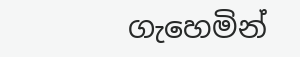ගැහෙමින්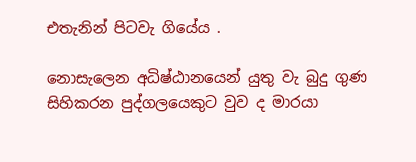එතැනින් පිටවැ ගියේය .

නොසැලෙන අධිෂ්ඨානයෙන් යුතු වැ බුදු ගුණ සිහිකරන පුද්ගලයෙකුට වුව ද මාරයා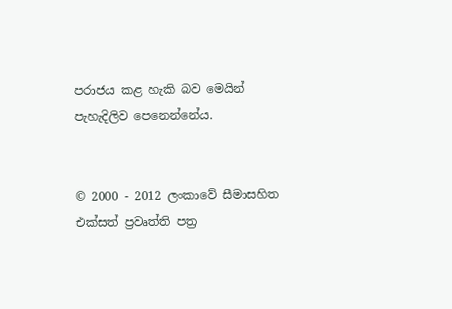පරාජය කළ හැකි බව මෙයින් පැහැදිලිව පෙනෙන්නේය.


© 2000 - 2012 ලංකාවේ සීමාසහිත එක්සත් ප්‍රවෘත්ති පත්‍ර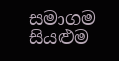සමාගම
සියළුම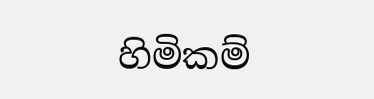හිමිකම්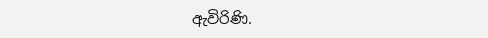ඇවිරිණි.